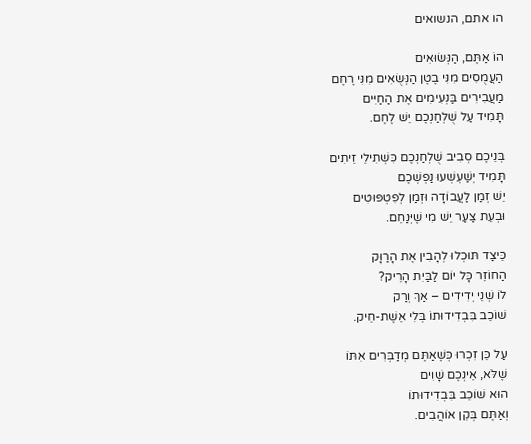הו אתם, הנשואים

הוֹ אַתֶּם, הַנְּשׂוּאִים
הַעֲמֻסִים מִנִּי בֶטֶן הַנְּשֻׂאִים מִנִּי רֶחֶם
מַעֲבִירִים בַּנְּעִימִים אֶת הַחַיִּים
תָּמִיד עַל שֻׁלְחַנְכֶם יֵשׁ לֶחֶם.

בְּנֵיכֶם סְבִיב שֻׁלְחַנְכֶם כִּשְׁתִילֵי זֵיתִים
תָּמִיד יְשַׁעְשְׁעוּ נַפְשְׁכֶם
יֵשׁ זְמַן לַעֲבוֹדָה וּזְמַן לְפִטְפּוּטִים
וּבְעֵת צַעַר יֵשׁ מִי שֶׁיְּנַחֵם.

כֵּיצַד תּוּכְלוּ לְהָבִין אֶת הָרַוָּק
הַחוֹזֵר כָּל יוֹם לַבַּיִת הָרֵיק?
לוֹ שְׁנֵי יְדִידִים – אַךְ וְרַק
שׁוֹכֵב בִּבְדִידוּתוֹ בְּלִי אֵשֶׁת-חֵיק.

עַל כֵּן זִכְרוּ כְּשֶׁאַתֶּם מְדַבְּרִים אִתּוֹ
שֶׁלֹּא, אֵינְכֶם שָׁוִים
הוּא שׁוֹכֵב בִּבְדִידוּתוֹ
וְאַתֶּם בְּקֵן אוֹהֲבִים.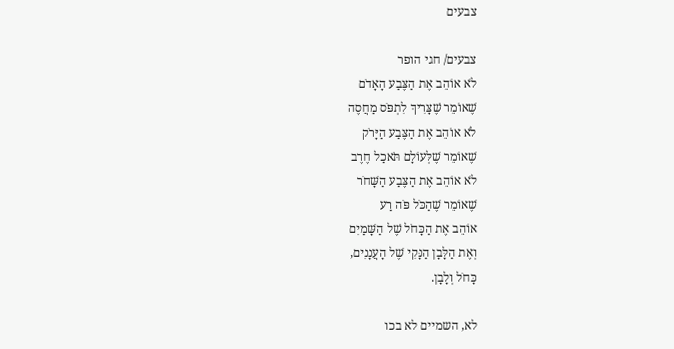צבעים

צבעים/ חגי הופר
לֹא אוֹהֵב אֶת הַצֶּבַע הָאָדֹם
שֶׁאוֹמֵר שֶׁצָּרִיךְ לִתְפֹּס מַחֲסֶה
לֹא אוֹהֵב אֶת הַצֶּבַע הַיָּרֹק
שֶׁאוֹמֵר שֶׁלְּעוֹלָם תֹּאכַל חֶרֶב
לֹא אוֹהֵב אֶת הַצֶּבַע הַשָּׁחֹר
שֶׁאוֹמֵר שֶׁהַכֹּל פֹּה רַע
אוֹהֵב אֶת הַכָּחֹל שֶׁל הַשָּׁמַיִם
וְאֶת הַלָּבָן הַנָּקִי שֶׁל הָעֲנָנִים,
כָּחֹל וְלָבָן.

לא, השמיים לא בכו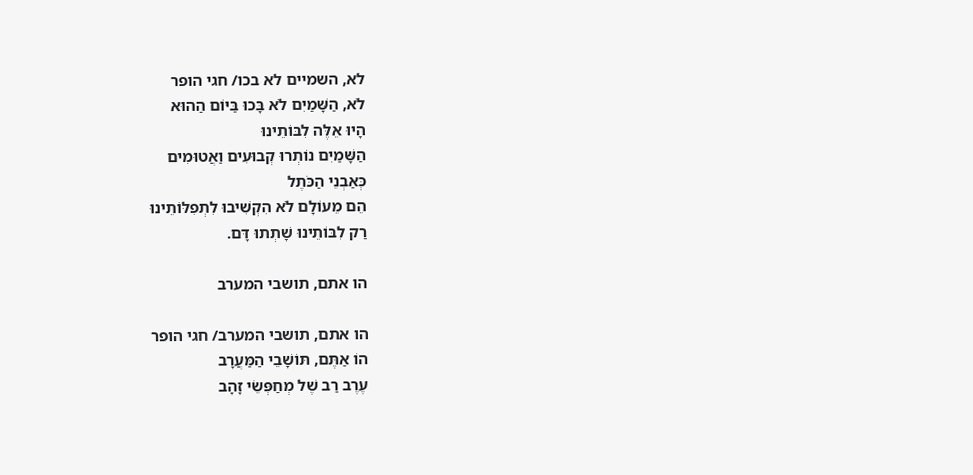לא, השמיים לא בכו/ חגי הופר
לֹא, הַשָּׁמַיִם לֹא בָּכוּ בַּיּוֹם הַהוּא
הָיוּ אֵלֶּה לִבּוֹתֵינוּ
הַשָּׁמַיִם נוֹתְרוּ קְבוּעִים וַאֲטוּמִים
כְּאַבְנֵי הַכֹּתֶל
הֵם מֵעוֹלָם לֹא הִקְשִׁיבוּ לִתְפִלּוֹתֵינוּ
רַק לִבּוֹתֵינוּ שָׁתְתוּ דָּם.

הו אתם, תושבי המערב

הו אתם, תושבי המערב/ חגי הופר
הוֹ אַתֶּם, תּוֹשָׁבֵי הַמַּעֲרָב
עֶרֶב רַב שֶׁל מְחַפְּשֵׂי זָהָב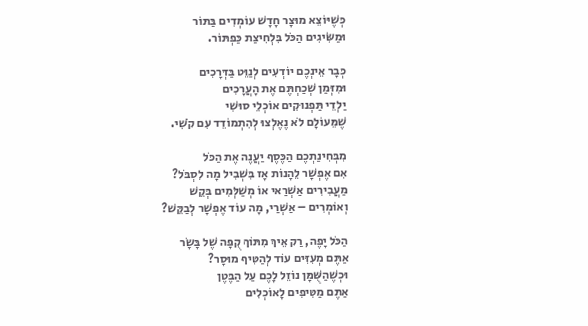כְּשֶׁיּוֹצֵא מוּצָר חָדָשׁ עוֹמְדִים בַּתּוֹר
וּמַשִּׂיגִים הַכֹּל בִּלְחִיצַת כַּפְתּוֹר.

כְּבָר אֵינְכֶם יוֹדְעִים לְנַוֵּט בַּדְּרָכִים
וּמִזְּמַן שְׁכַחְתֶּם אֶת הָעֲרָכִים
יַלְדֵי תַּפְנוּקִים אוֹכְלֵי סוּשִׁי
שֶׁמֵּעוֹלָם לֹא נֶאֶלְצוּ לְהִתְמוֹדֵד עִם קֹשִׁי.

מִבְּחִינַתְכֶם הַכֶּסֶף יַעֲנֶה אֶת הַכֹּל
אִם אֶפְשָׁר לֵהָנוֹת אָז בִּשְׁבִיל מָה לִסְבֹּל?
מַעֲבִירִים אַשְׁרַאי אוֹ מְשַׁלְּמִים בְּקֵשׁ
וְאוֹמְרִים – אַשְׁרַי, מָה עוֹד אֶפְשָׁר לְבַקֵּשׁ?

הַכֹּל יָפֶה, רַק אֵיךְ מִתּוֹךְ קֻפָּה שֶׁל בָּשָׂר
אַתֶּם מְעִזִּים עוֹד לְהַטִּיף מוּסָר?
וּכְשֶׁהַשֻּׁמָּן נוֹזֵל לָכֶם עַל הַבֶּטֶן
אַתֶּם מַטִּיפִים לָאוֹכְלִים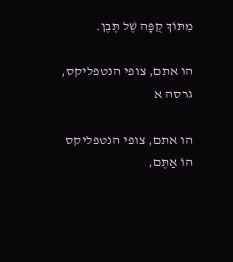מִתּוֹךְ קֻפָּה שֶׁל תֶּבֶן.

הו אתם, צופי הנטפליקס, גרסה א

הו אתם, צופי הנטפליקס
הוֹ אַתֶּם,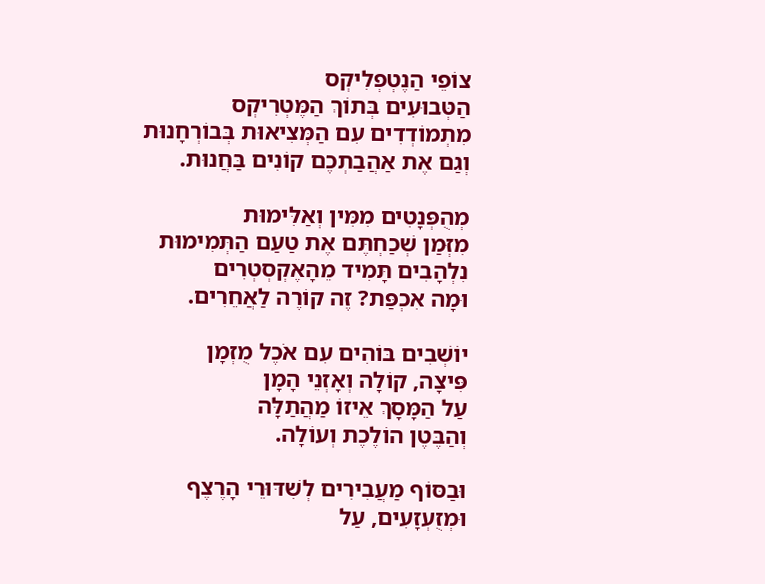צוֹפֵי הַנֶטְפְלִיקְס
הַטְּבוּעִים בְּתוֹךְ הַמֶּטְרִיקְס
מִתְמוֹדְדִים עִם הַמְּצִיאוּת בְּבוֹרְחָנוּת
וְגַם אֶת אַהֲבַתְכֶם קוֹנִים בַּחֲנוּת.

מְהֻפְּנָטִים מִמִּין וְאַלִּימוּת
מִזְּמַן שְׁכַחְתֶּם אֶת טַעַם הַתְּמִימוּת
נִלְהָבִים תָּמִיד מֵהָאֶקְסְטְרִים
וּמָה אִכְפַּת? זֶה קוֹרֶה לַאֲחֵרִים.

יוֹשְׁבִים בּוֹהִים עִם אֹכֶל מֻזְמָן
פִּיצָה, קוֹלָה וְאָזְנֵי הָמָן
עַל הַמָּסָךְ אֵיזוֹ מַהֲתַלָּה
וְהַבֶּטֶן הוֹלֶכֶת וְעוֹלָה.

וּבַסּוֹף מַעֲבִירִים לְשִׁדּוּרֵי הָרֶצֶף
וּמְזֻעְזָעִים, עַל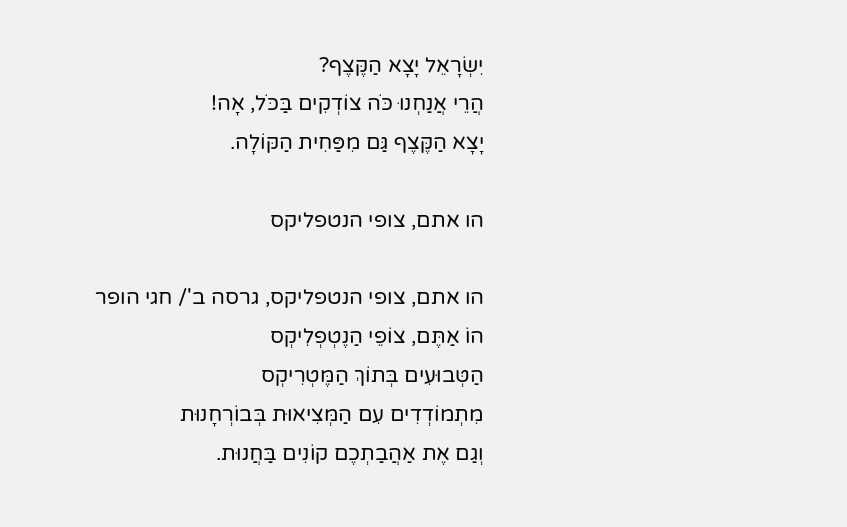יִשְׂרָאֵל יָצָא הַקֶּצֶף?
הֲרֵי אֲנַחְנוּ כֹּה צוֹדְקִים בַּכֹּל, אָה!
יָצָא הַקֶּצֶף גַּם מִפַּחִית הַקּוֹלָה.

הו אתם, צופי הנטפליקס

הו אתם, צופי הנטפליקס, גרסה ב'/ חגי הופר
הוֹ אַתֶּם, צוֹפֵי הַנֶטְפְלִיקְס
הַטְּבוּעִים בְּתוֹךְ הַמֶּטְרִיקְס
מִתְמוֹדְדִים עִם הַמְּצִיאוּת בְּבוֹרְחָנוּת
וְגַם אֶת אַהֲבַתְכֶם קוֹנִים בַּחֲנוּת.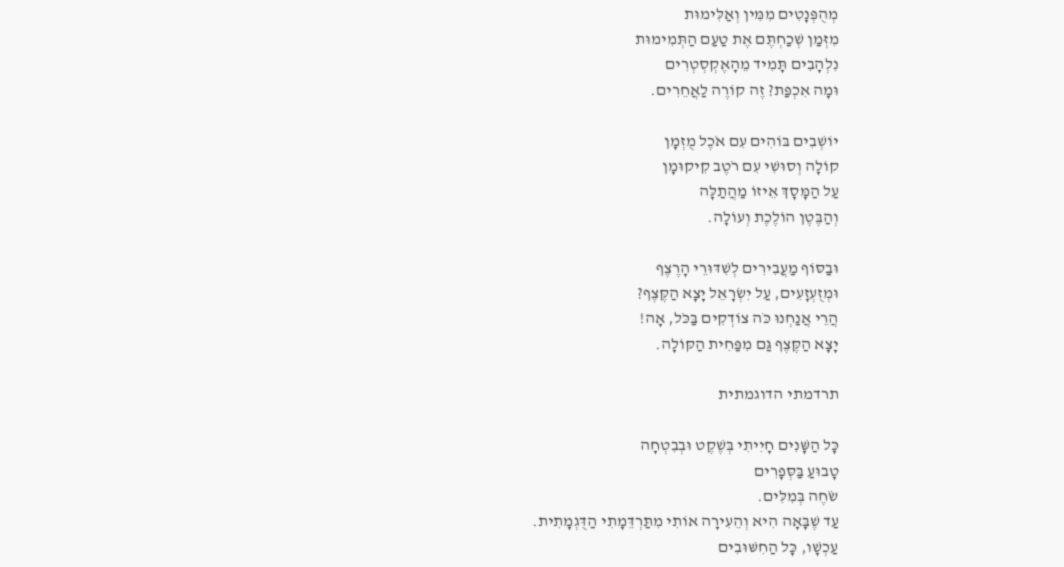מְהֻפְּנָטִים מִמִּין וְאַלִּימוּת
מִזְּמַן שְׁכַחְתֶּם אֶת טַעַם הַתְּמִימוּת
נִלְהָבִים תָּמִיד מֵהָאֶקְסְטְרִים
וּמָה אִכְפַּת? זֶה קוֹרֶה לַאֲחֵרִים.

יוֹשְׁבִים בּוֹהִים עִם אֹכֶל מֻזְמָן
קוֹלָה וְסוּשִׁי עִם רֹטֶב קִיקוּמָן
עַל הַמָּסָךְ אֵיזוֹ מַהֲתַלָּה
וְהַבֶּטֶן הוֹלֶכֶת וְעוֹלָה.

וּבַסּוֹף מַעֲבִירִים לְשִׁדּוּרֵי הָרֶצֶף
וּמְזֻעְזָעִים, עַל יִשְׂרָאֵל יָצָא הַקֶּצֶף?
הֲרֵי אֲנַחְנוּ כֹּה צוֹדְקִים בַּכֹּל, אָה!
יָצָא הַקֶּצֶף גַּם מִפַּחִית הַקּוֹלָה.

תרדמתי הדוגמתית

כָּל הַשָּׁנִים חָיִיתִי בְּשֶׁקֶט וּבְבִטְחָה
טָבוּעַ בַּסְּפָרִים
שֹׂחֶה בְּמִלִּים.
עַד שֶׁבָּאָה הִיא וְהֵעִירָה אוֹתִי מִתַּרְדֵּמָתִי הַדֻּגְמָתִית.
עַכְשָׁו, כָּל הַחִשּׁוּבִים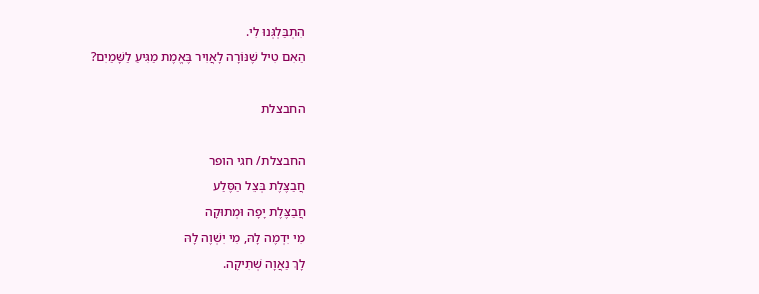הִתְבַּלְגְּנוּ לִי.
הַאִם טִיל שֶׁנּוֹרָה לָאֲוִיר בֶּאֱמֶת מַגִּיעַ לַשָּׁמַיִם?

החבצלת

החבצלת/ חגי הופר
חֲבַצֶּלֶת בְּצֵל הַסֶּלַע
חֲבַצֶּלֶת יָפָה וּמְתוּקָה
מִי יִדְמֶה לָהּ, מִי יִשְׁוֶה לָהּ
לָךְ נַאֲוָה שְׁתִיקָה.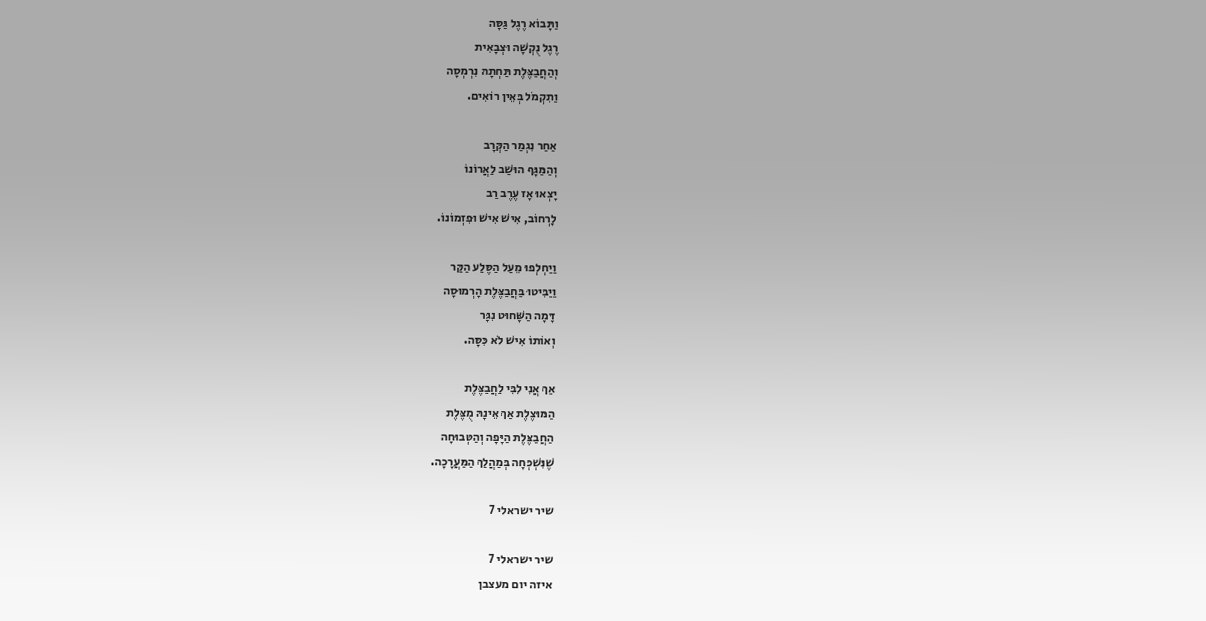וַתָּבוֹא רֶגֶל גַּסָּה
רֶגֶל נֻקְשָׁה וּצְבָאִית
וְהַחֲבַצֶּלֶת תַּחְתָהּ נִרְמְסָה
וַתִקְמֹל בְּאֵין רוֹאִים.

אַחַר נִגְמַר הַקְּרָב
וְהַמַּגָּף הוּשַׁב לַאֲרוֹנוֹ
יָצְאוּ אָז עֶרֶב רַב
לָרְחוֹב, אִישׁ אִישׁ וּפִזְמוֹנוֹ.

וַיַחְלְפוּ מֵעַל הַסֶּלַע הַקַּר
וַיַבִּיטוּ בַּחֲבַצֶּלֶת הָרְמוּסָה
דָּמָה הַשָּׁחוּט נִגָּר
וְאוֹתוֹ אִישׁ לֹא כִּסָּה.

אַךְ אֲנִי לִבִּי לַחֲבַצֶּלֶת
הַמּוּצֶלֶת אַךְ אֵינָהּ מֻצֶּלֶת
הַחֲבַצֶּלֶת הַיָּפָה וְהַטְּבוּחָה
שֶׁנִּשְׁכְּחָה בְּמַהֲלַךְ הַמַּעֲרָכָה.

שיר ישראלי 7

שיר ישראלי 7
איזה יום מעצבן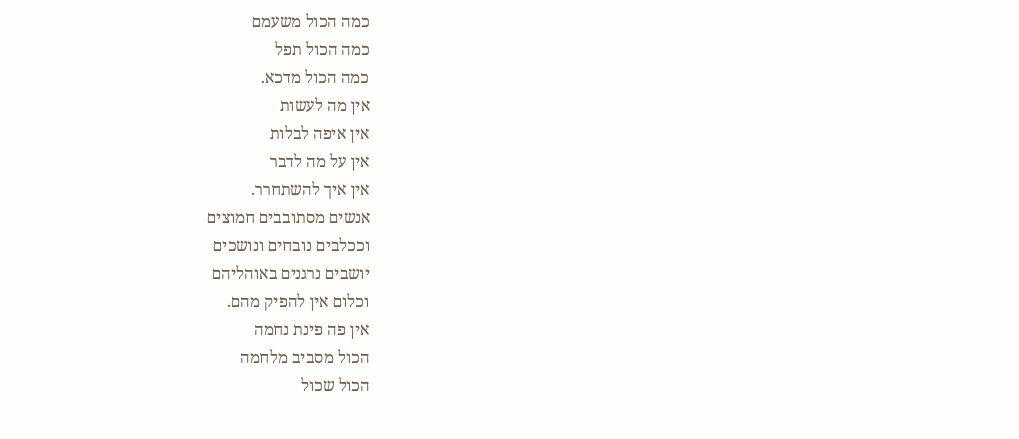כמה הכול משעמם
כמה הכול תפל
כמה הכול מדכא.
אין מה לעשות
אין איפה לבלות
אין על מה לדבר
אין איך להשתחרר.
אנשים מסתובבים חמוצים
וככלבים נובחים ונושכים
יושבים נרגנים באוהליהם
וכלום אין להפיק מהם.
אין פה פינת נחמה
הכול מסביב מלחמה
הכול שכול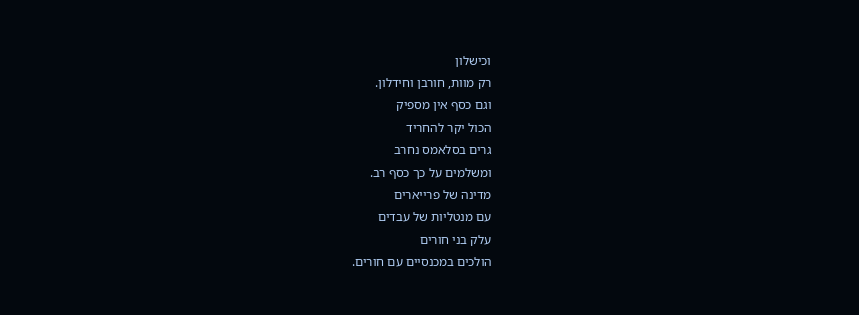וכישלון
רק מוות, חורבן וחידלון.
וגם כסף אין מספיק
הכול יקר להחריד
גרים בסלאמס נחרב
ומשלמים על כך כסף רב.
מדינה של פרייארים
עם מנטליות של עבדים
עלק בני חורים
הולכים במכנסיים עם חורים.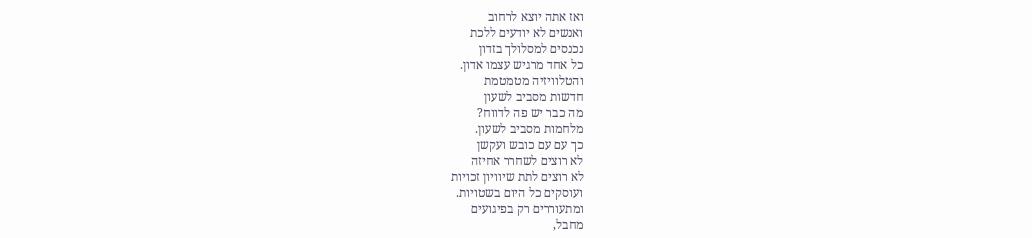ואז אתה יוצא לרחוב
ואנשים לא יודעים ללכת
נכנסים למסלולך בזדון
כל אחד מרגיש עצמו אדון.
והטלוויזיה מטמטמת
חדשות מסביב לשעון
מה כבר יש פה לדווח?
מלחמות מסביב לשעון.
כך עם עם כובש ועקשן
לא רוצים לשחרר אחיזה
לא רוצים לתת שיוויון זכויות
ועוסקים כל היום בשטויות.
ומתעוררים רק בפיגועים
מחבל,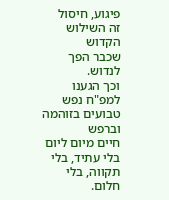פיגוע, חיסול
זה השילוש הקדוש
שכבר הפך לנדוש.
וכך הגענו למפ"ח נפש
טבועים בזוהמה וברפש
חיים מיום ליום
בלי עתיד, בלי תקווה, בלי חלום.